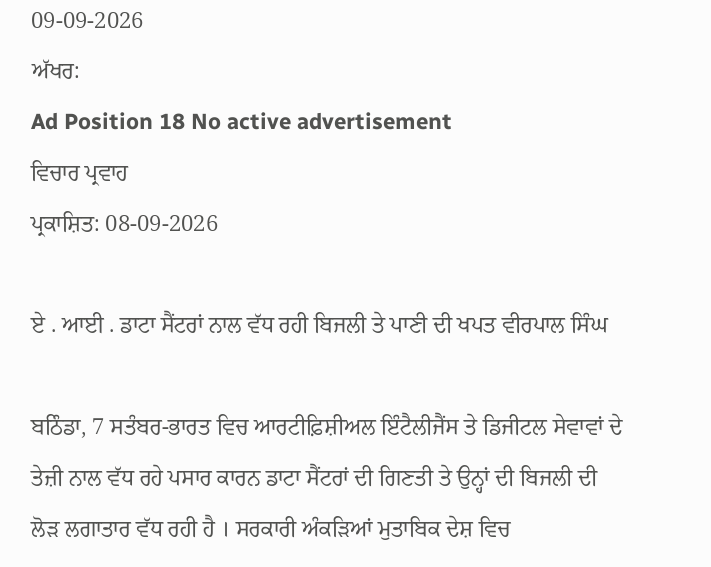09-09-2026
ਅੱਖਰ:
Ad Position 18 No active advertisement
ਵਿਚਾਰ ਪ੍ਰਵਾਹ
ਪ੍ਰਕਾਸ਼ਿਤ: 08-09-2026

ਏ . ਆਈ . ਡਾਟਾ ਸੈਂਟਰਾਂ ਨਾਲ ਵੱਧ ਰਹੀ ਬਿਜਲੀ ਤੇ ਪਾਣੀ ਦੀ ਖਪਤ ਵੀਰਪਾਲ ਸਿੰਘ

ਬਠਿੰਡਾ, 7 ਸਤੰਬਰ-ਭਾਰਤ ਵਿਚ ਆਰਟੀਫ਼ਿਸ਼ੀਅਲ ਇੰਟੈਲੀਜੈਂਸ ਤੇ ਡਿਜੀਟਲ ਸੇਵਾਵਾਂ ਦੇ ਤੇਜ਼ੀ ਨਾਲ ਵੱਧ ਰਹੇ ਪਸਾਰ ਕਾਰਨ ਡਾਟਾ ਸੈਂਟਰਾਂ ਦੀ ਗਿਣਤੀ ਤੇ ਉਨ੍ਹਾਂ ਦੀ ਬਿਜਲੀ ਦੀ ਲੋੜ ਲਗਾਤਾਰ ਵੱਧ ਰਹੀ ਹੈ । ਸਰਕਾਰੀ ਅੰਕੜਿਆਂ ਮੁਤਾਬਿਕ ਦੇਸ਼ ਵਿਚ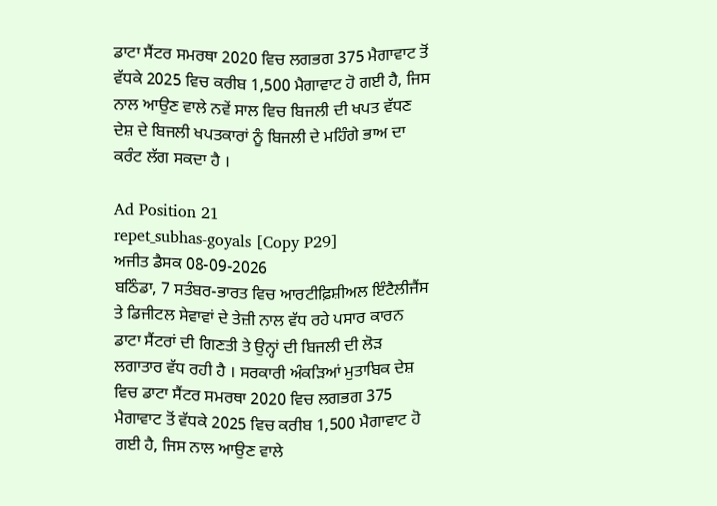ਡਾਟਾ ਸੈਂਟਰ ਸਮਰਥਾ 2020 ਵਿਚ ਲਗਭਗ 375 ਮੈਗਾਵਾਟ ਤੋਂ ਵੱਧਕੇ 2025 ਵਿਚ ਕਰੀਬ 1,500 ਮੈਗਾਵਾਟ ਹੋ ਗਈ ਹੈ, ਜਿਸ ਨਾਲ ਆਉਣ ਵਾਲੇ ਨਵੇਂ ਸਾਲ ਵਿਚ ਬਿਜਲੀ ਦੀ ਖਪਤ ਵੱਧਣ ਦੇਸ਼ ਦੇ ਬਿਜਲੀ ਖਪਤਕਾਰਾਂ ਨੂੰ ਬਿਜਲੀ ਦੇ ਮਹਿੰਗੇ ਭਾਅ ਦਾ ਕਰੰਟ ਲੱਗ ਸਕਦਾ ਹੈ ।

Ad Position 21
repet_subhas-goyals [Copy P29]
ਅਜੀਤ ਡੈਸਕ 08-09-2026
ਬਠਿੰਡਾ, 7 ਸਤੰਬਰ-ਭਾਰਤ ਵਿਚ ਆਰਟੀਫ਼ਿਸ਼ੀਅਲ ਇੰਟੈਲੀਜੈਂਸ ਤੇ ਡਿਜੀਟਲ ਸੇਵਾਵਾਂ ਦੇ ਤੇਜ਼ੀ ਨਾਲ ਵੱਧ ਰਹੇ ਪਸਾਰ ਕਾਰਨ ਡਾਟਾ ਸੈਂਟਰਾਂ ਦੀ ਗਿਣਤੀ ਤੇ ਉਨ੍ਹਾਂ ਦੀ ਬਿਜਲੀ ਦੀ ਲੋੜ ਲਗਾਤਾਰ ਵੱਧ ਰਹੀ ਹੈ । ਸਰਕਾਰੀ ਅੰਕੜਿਆਂ ਮੁਤਾਬਿਕ ਦੇਸ਼ ਵਿਚ ਡਾਟਾ ਸੈਂਟਰ ਸਮਰਥਾ 2020 ਵਿਚ ਲਗਭਗ 375 ਮੈਗਾਵਾਟ ਤੋਂ ਵੱਧਕੇ 2025 ਵਿਚ ਕਰੀਬ 1,500 ਮੈਗਾਵਾਟ ਹੋ ਗਈ ਹੈ, ਜਿਸ ਨਾਲ ਆਉਣ ਵਾਲੇ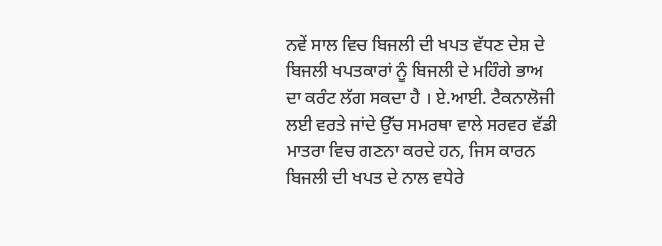ਨਵੇਂ ਸਾਲ ਵਿਚ ਬਿਜਲੀ ਦੀ ਖਪਤ ਵੱਧਣ ਦੇਸ਼ ਦੇ ਬਿਜਲੀ ਖਪਤਕਾਰਾਂ ਨੂੰ ਬਿਜਲੀ ਦੇ ਮਹਿੰਗੇ ਭਾਅ ਦਾ ਕਰੰਟ ਲੱਗ ਸਕਦਾ ਹੈ । ਏ.ਆਈ. ਟੈਕਨਾਲੋਜੀ ਲਈ ਵਰਤੇ ਜਾਂਦੇ ਉੱਚ ਸਮਰਥਾ ਵਾਲੇ ਸਰਵਰ ਵੱਡੀ ਮਾਤਰਾ ਵਿਚ ਗਣਨਾ ਕਰਦੇ ਹਨ, ਜਿਸ ਕਾਰਨ ਬਿਜਲੀ ਦੀ ਖਪਤ ਦੇ ਨਾਲ ਵਧੇਰੇ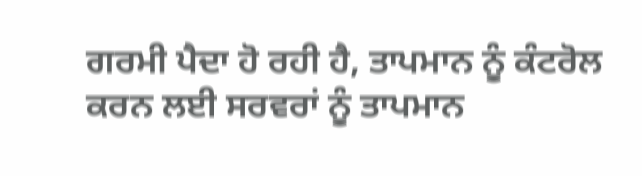ਗਰਮੀ ਪੈਦਾ ਹੋ ਰਹੀ ਹੈ, ਤਾਪਮਾਨ ਨੂੰ ਕੰਟਰੋਲ ਕਰਨ ਲਈ ਸਰਵਰਾਂ ਨੂੰ ਤਾਪਮਾਨ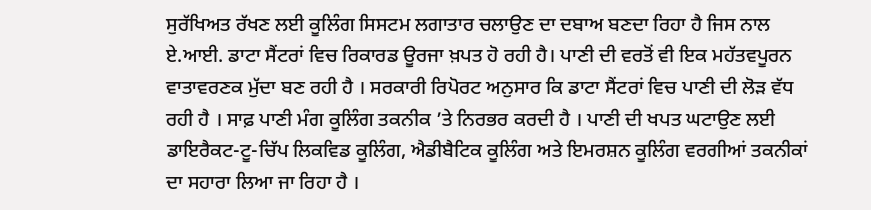ਸੁਰੱਖਿਅਤ ਰੱਖਣ ਲਈ ਕੂਲਿੰਗ ਸਿਸਟਮ ਲਗਾਤਾਰ ਚਲਾਉਣ ਦਾ ਦਬਾਅ ਬਣਦਾ ਰਿਹਾ ਹੈ ਜਿਸ ਨਾਲ ਏ.ਆਈ. ਡਾਟਾ ਸੈਂਟਰਾਂ ਵਿਚ ਰਿਕਾਰਡ ਊਰਜਾ ਖ਼ਪਤ ਹੋ ਰਹੀ ਹੈ। ਪਾਣੀ ਦੀ ਵਰਤੋਂ ਵੀ ਇਕ ਮਹੱਤਵਪੂਰਨ ਵਾਤਾਵਰਣਕ ਮੁੱਦਾ ਬਣ ਰਹੀ ਹੈ । ਸਰਕਾਰੀ ਰਿਪੋਰਟ ਅਨੁਸਾਰ ਕਿ ਡਾਟਾ ਸੈਂਟਰਾਂ ਵਿਚ ਪਾਣੀ ਦੀ ਲੋੜ ਵੱਧ ਰਹੀ ਹੈ । ਸਾਫ਼ ਪਾਣੀ ਮੰਗ ਕੂਲਿੰਗ ਤਕਨੀਕ ’ਤੇ ਨਿਰਭਰ ਕਰਦੀ ਹੈ । ਪਾਣੀ ਦੀ ਖਪਤ ਘਟਾਉਣ ਲਈ ਡਾਇਰੈਕਟ-ਟੂ-ਚਿੱਪ ਲਿਕਵਿਡ ਕੂਲਿੰਗ, ਐਡੀਬੈਟਿਕ ਕੂਲਿੰਗ ਅਤੇ ਇਮਰਸ਼ਨ ਕੂਲਿੰਗ ਵਰਗੀਆਂ ਤਕਨੀਕਾਂ ਦਾ ਸਹਾਰਾ ਲਿਆ ਜਾ ਰਿਹਾ ਹੈ ।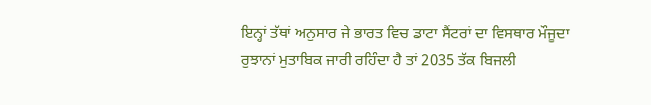ਇਨ੍ਹਾਂ ਤੱਥਾਂ ਅਨੁਸਾਰ ਜੇ ਭਾਰਤ ਵਿਚ ਡਾਟਾ ਸੈਂਟਰਾਂ ਦਾ ਵਿਸਥਾਰ ਮੌਜੂਦਾ ਰੁਝਾਨਾਂ ਮੁਤਾਬਿਕ ਜਾਰੀ ਰਹਿੰਦਾ ਹੈ ਤਾਂ 2035 ਤੱਕ ਬਿਜਲੀ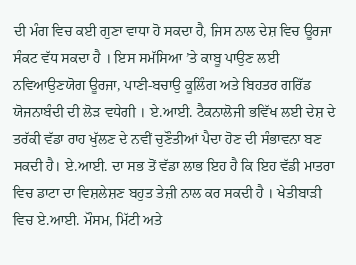ਦੀ ਮੰਗ ਵਿਚ ਕਈ ਗੁਣਾ ਵਾਧਾ ਹੋ ਸਕਦਾ ਹੈ, ਜਿਸ ਨਾਲ ਦੇਸ਼ ਵਿਚ ਊਰਜਾ ਸੰਕਟ ਵੱਧ ਸਕਦਾ ਹੈ । ਇਸ ਸਮੱਸਿਆ ’ਤੇ ਕਾਬੂ ਪਾਉਣ ਲਈ ਨਵਿਆਉਣਯੋਗ ਊਰਜਾ, ਪਾਣੀ-ਬਚਾਉ ਕੂਲਿੰਗ ਅਤੇ ਬਿਹਤਰ ਗਰਿੱਡ ਯੋਜਨਾਬੰਦੀ ਦੀ ਲੋੜ ਵਧੇਗੀ । ਏ.ਆਈ. ਟੈਕਨਾਲੋਜੀ ਭਵਿੱਖ ਲਈ ਦੇਸ਼ ਦੇ ਤਰੱਕੀ ਵੱਡਾ ਰਾਹ ਖੁੱਲਣ ਦੇ ਨਵੀਂ ਚੁਣੌਤੀਆਂ ਪੈਦਾ ਹੋਣ ਦੀ ਸੰਭਾਵਨਾ ਬਣ ਸਕਦੀ ਹੈ। ਏ.ਆਈ. ਦਾ ਸਭ ਤੋਂ ਵੱਡਾ ਲਾਭ ਇਹ ਹੈ ਕਿ ਇਹ ਵੱਡੀ ਮਾਤਰਾ ਵਿਚ ਡਾਟਾ ਦਾ ਵਿਸ਼ਲੇਸ਼ਣ ਬਹੁਤ ਤੇਜ਼ੀ ਨਾਲ ਕਰ ਸਕਦੀ ਹੈ । ਖੇਤੀਬਾੜੀ ਵਿਚ ਏ.ਆਈ. ਮੌਸਮ, ਮਿੱਟੀ ਅਤੇ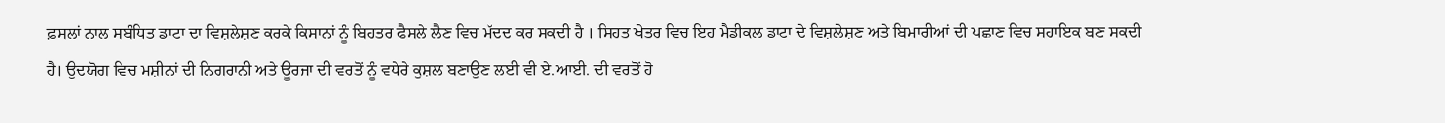ਫ਼ਸਲਾਂ ਨਾਲ ਸਬੰਧਿਤ ਡਾਟਾ ਦਾ ਵਿਸ਼ਲੇਸ਼ਣ ਕਰਕੇ ਕਿਸਾਨਾਂ ਨੂੰ ਬਿਹਤਰ ਫੈਸਲੇ ਲੈਣ ਵਿਚ ਮੱਦਦ ਕਰ ਸਕਦੀ ਹੈ । ਸਿਹਤ ਖੇਤਰ ਵਿਚ ਇਹ ਮੈਡੀਕਲ ਡਾਟਾ ਦੇ ਵਿਸ਼ਲੇਸ਼ਣ ਅਤੇ ਬਿਮਾਰੀਆਂ ਦੀ ਪਛਾਣ ਵਿਚ ਸਹਾਇਕ ਬਣ ਸਕਦੀ ਹੈ। ਉਦਯੋਗ ਵਿਚ ਮਸ਼ੀਨਾਂ ਦੀ ਨਿਗਰਾਨੀ ਅਤੇ ਊਰਜਾ ਦੀ ਵਰਤੋਂ ਨੂੰ ਵਧੇਰੇ ਕੁਸ਼ਲ ਬਣਾਉਣ ਲਈ ਵੀ ਏ.ਆਈ. ਦੀ ਵਰਤੋਂ ਹੋ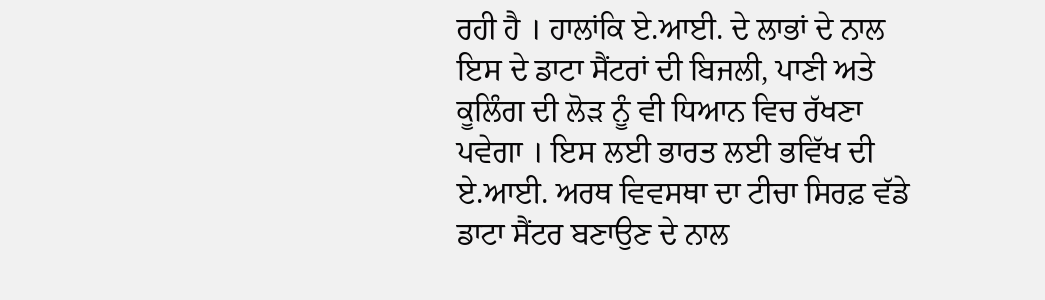ਰਹੀ ਹੈ । ਹਾਲਾਂਕਿ ਏ.ਆਈ. ਦੇ ਲਾਭਾਂ ਦੇ ਨਾਲ ਇਸ ਦੇ ਡਾਟਾ ਸੈਂਟਰਾਂ ਦੀ ਬਿਜਲੀ, ਪਾਣੀ ਅਤੇ ਕੂਲਿੰਗ ਦੀ ਲੋੜ ਨੂੰ ਵੀ ਧਿਆਨ ਵਿਚ ਰੱਖਣਾ ਪਵੇਗਾ । ਇਸ ਲਈ ਭਾਰਤ ਲਈ ਭਵਿੱਖ ਦੀ ਏ.ਆਈ. ਅਰਥ ਵਿਵਸਥਾ ਦਾ ਟੀਚਾ ਸਿਰਫ਼ ਵੱਡੇ ਡਾਟਾ ਸੈਂਟਰ ਬਣਾਉਣ ਦੇ ਨਾਲ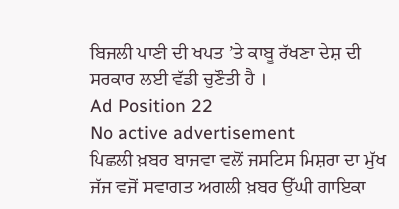ਬਿਜਲੀ ਪਾਣੀ ਦੀ ਖਪਤ ’ਤੇ ਕਾਬੂ ਰੱਖਣਾ ਦੇਸ਼ ਦੀ ਸਰਕਾਰ ਲਈ ਵੱਡੀ ਚੁਣੌਤੀ ਹੈ ।
Ad Position 22
No active advertisement
ਪਿਛਲੀ ਖ਼ਬਰ ਬਾਜਵਾ ਵਲੋਂ ਜਸਟਿਸ ਮਿਸ਼ਰਾ ਦਾ ਮੁੱਖ ਜੱਜ ਵਜੋਂ ਸਵਾਗਤ ਅਗਲੀ ਖ਼ਬਰ ਉੱਘੀ ਗਾਇਕਾ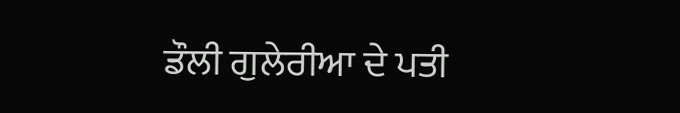ਡੌਲੀ ਗੁਲੇਰੀਆ ਦੇ ਪਤੀ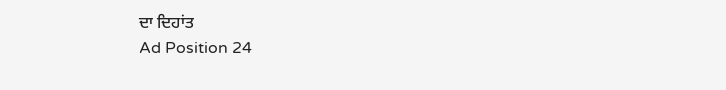ਦਾ ਦਿਹਾਂਤ
Ad Position 24